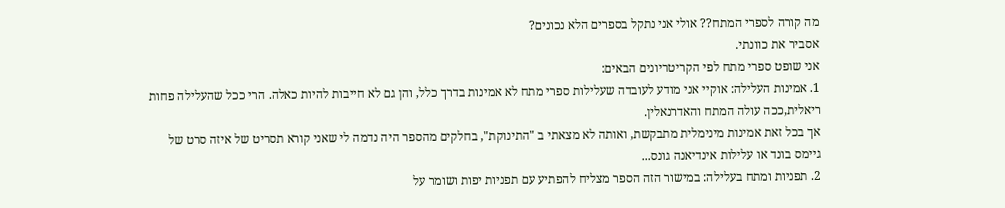מה קורה לספרי המתח?? אולי אני נתקל בספרים הלא נכונים?
אסביר את כוונתי.
אני שופט ספרי מתח לפי הקריטריונים הבאים:
1. אמינות העלילה: אוקיי אני מודע לעובדה שעלילות ספרי מתח לא אמינות בדרך כלל, והן גם לא חייבות להיות כאלה. הרי ככל שהעלילה פחות ריאלית,ככה עולה המתח והאדרנאלין.
אך בכל זאת אמינות מינימלית מתבקשת, ואותה לא מצאתי ב "התינוקת", בחלקים מהספר היה נדמה לי שאני קורא תסריט של איזה סרט של גיימס בונד או עלילות אינדיאנה גונס...
2. תפניות ומתח בעלילה: במישור הזה הספר מצליח להפתיע עם תפניות יפות ושומר על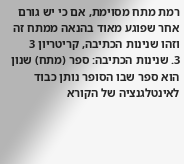רמת מתח מסוימת, אם כי יש גורם אחר שפוגע מאוד בהנאה ממתח זה וזהו שנינות הכתיבה, קריטריון 3
3. שנינות הכתיבה: ספר (מתח) שנון הוא ספר שבו הסופר נותן כבוד לאינטלגנציה של הקורא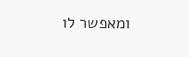ומאפשר לו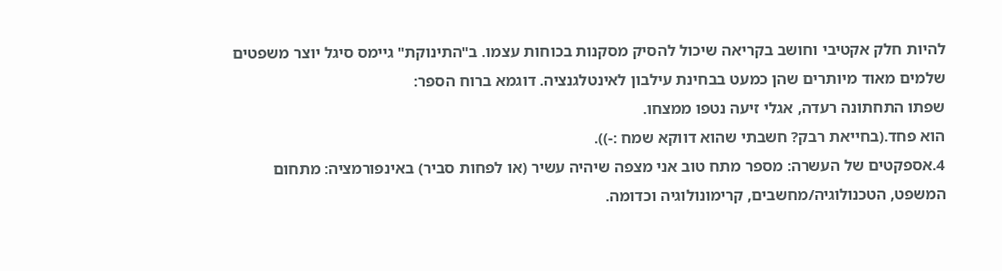להיות חלק אקטיבי וחושב בקריאה שיכול להסיק מסקנות בכוחות עצמו. ב"התינוקת" גיימס סיגל יוצר משפטים שלמים מאוד מיותרים שהן כמעט בבחינת עילבון לאינטלגנציה. דוגמא ברוח הספר:
שפתו התחתונה רעדה, אגלי זיעה נטפו ממצחו.
הוא פחד.(בחייאת רבק? חשבתי שהוא דווקא שמח :-)).
4.אספקטים של העשרה: מספר מתח טוב אני מצפה שיהיה עשיר (או לפחות סביר) באינפורמציה: מתחום המשפט, הטכנולוגיה/מחשבים, קרימונולוגיה וכדומה.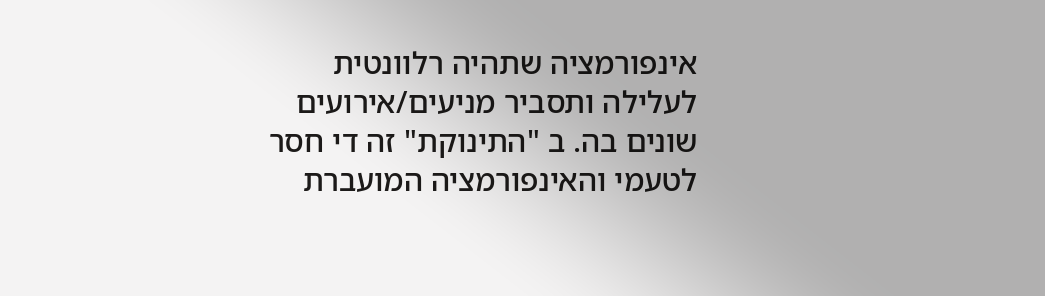אינפורמציה שתהיה רלוונטית לעלילה ותסביר מניעים/אירועים שונים בה. ב "התינוקת" זה די חסר לטעמי והאינפורמציה המועברת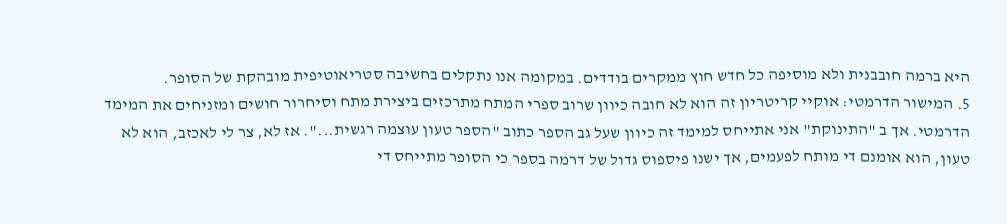היא ברמה חובבנית ולא מוסיפה כל חדש חוץ ממקרים בודדים. במקומה אנו נתקלים בחשיבה סטריאוטיפית מובהקת של הסופר.
5. המישור הדרמטי: אוקיי קריטריון זה הוא לא חובה כיוון שרוב ספרי המתח מתרכזים ביצירת מתח וסיחרור חושים ומזניחים את המימד הדרמטי. אך ב "התינוקת" אני אתייחס למימד זה כיוון שעל גב הספר כתוב "הספר טעון עוצמה רגשית...". אז לא, צר לי לאכזב, הוא לא טעון, הוא אומנם די מותח לפעמים, אך ישנו פיספוס גדול של דרמה בספר כי הסופר מתייחס די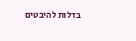בדלות להיבטים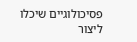פסיכולוגיים שיכלו ליצור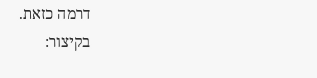דרמה כזאת.
בקיצור: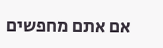אם אתם מחפשים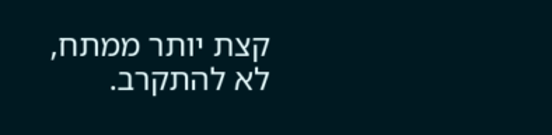קצת יותר ממתח, לא להתקרב.